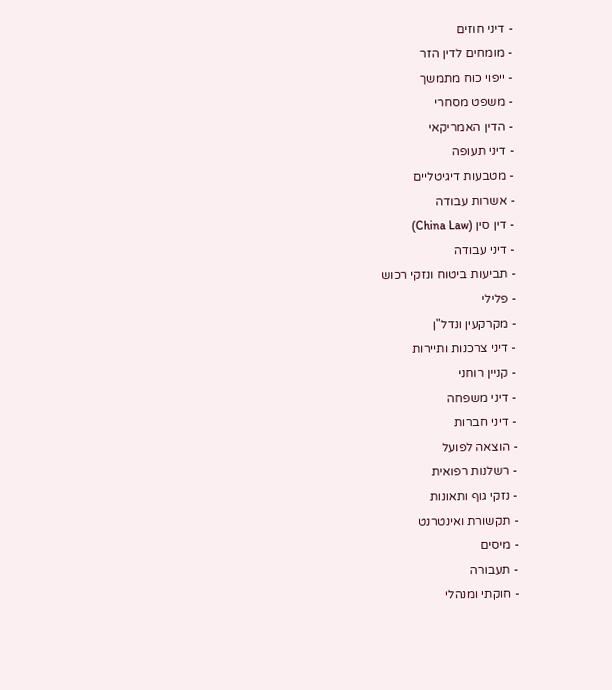- דיני חוזים
- מומחים לדין הזר
- ייפוי כוח מתמשך
- משפט מסחרי
- הדין האמריקאי
- דיני תעופה
- מטבעות דיגיטליים
- אשרות עבודה
- דין סין (China Law)
- דיני עבודה
- תביעות ביטוח ונזקי רכוש
- פלילי
- מקרקעין ונדל"ן
- דיני צרכנות ותיירות
- קניין רוחני
- דיני משפחה
- דיני חברות
- הוצאה לפועל
- רשלנות רפואית
- נזקי גוף ותאונות
- תקשורת ואינטרנט
- מיסים
- תעבורה
- חוקתי ומנהלי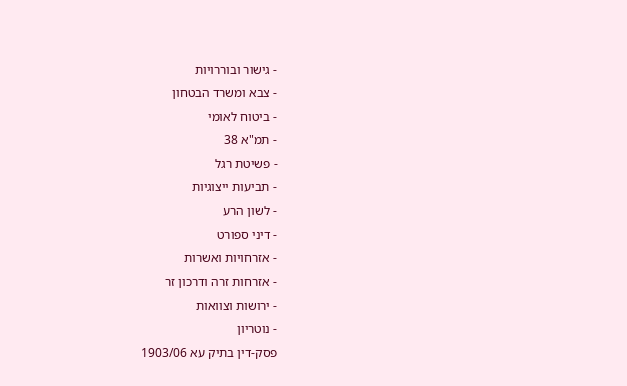- גישור ובוררויות
- צבא ומשרד הבטחון
- ביטוח לאומי
- תמ"א 38
- פשיטת רגל
- תביעות ייצוגיות
- לשון הרע
- דיני ספורט
- אזרחויות ואשרות
- אזרחות זרה ודרכון זר
- ירושות וצוואות
- נוטריון
פסק-דין בתיק עא 1903/06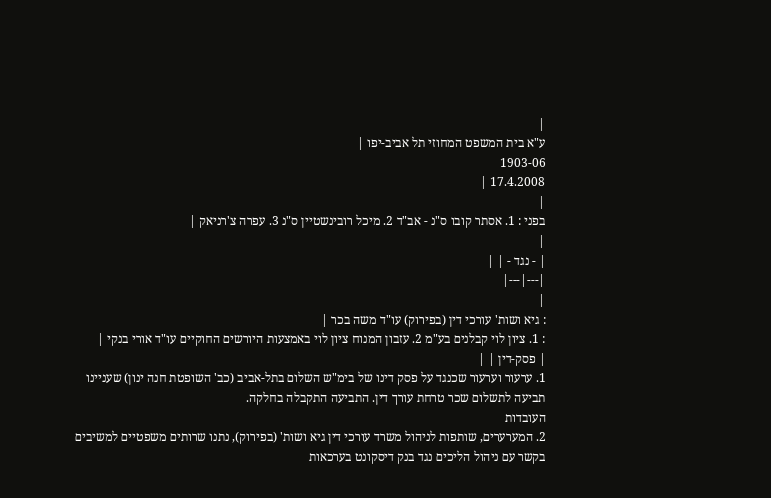|
ע"א בית המשפט המחוזי תל אביב-יפו |
1903-06
17.4.2008 |
|
בפני : 1. אסתר קובו ס"נ - אב"ד 2. מיכל רובינשטיין ס"נ 3. עפרה צ'רניאק |
|
| - נגד - | |
|---|---|
|
: גיא ושות' עורכי דין (בפירוק) עו"ד משה בכר |
: 1. ציון לוי קבלנים בע"מ 2. עזבון המנוח ציון לוי באמצעות היורשים החוקיים עו"ד אורי בנקי |
| פסק-דין | |
1. ערעור וערעור שכנגד על פסק דינו של בימ"ש השלום בתל-אביב (כב' השופטת חנה ינון) שעניינו תביעה לתשלום שכר טרחת עורך דין. התביעה התקבלה בחלקה.
העובדות
2. המערערים, שותפות לניהול משרד עורכי דין גיא ושות' (בפירוק), נתנו שרותים משפטיים למשיבים בקשר עם ניהול הליכים נגד בנק דיסקונט בערכאות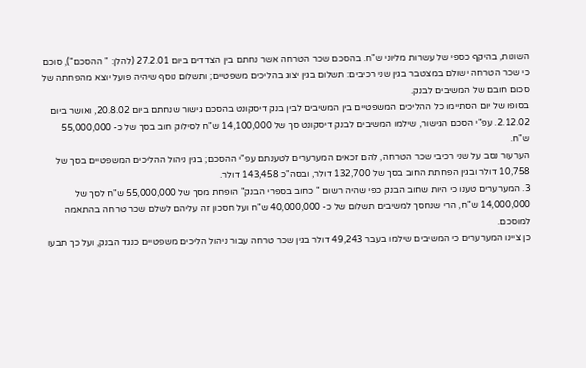השונות, בהיקף כספי של עשרות מליוני ש"ח. בהסכם שכר הטרחה אשר נחתם בין הצדדים ביום 27.2.01 (להלן: " ההסכם"), סוכם כי שכר הטרחה ישולם במצטבר בגין שני רכיבים: תשלום בגין יצוג בהליכים משפטיים; ותשלום נוסף שיהיה פועל יוצא מהפחתה של סכום חובם של המשיבים לבנק.
בסופו של יום הסתיימו כל ההליכים המשפטיים בין המשיבים לבין בנק דיסקונט בהסכם גישור שנחתם ביום 20.8.02, ואושר ביום 2.12.02. עפ"י הסכם הגישור, שילמו המשיבים לבנק דיסקונט סך של 14,100,000 ש"ח לסילוק חוב בסך של כ- 55,000,000 ש"ח.
הערעור נסב על שני רכיבי שכר הטרחה, להם זכאים המערערים לטענתם עפ"י ההסכם; בגין ניהול ההליכים המשפטיים בסך של 10,758 דולר ובגין הפחתת החוב בסך של 132,700 דולר, ובסה"כ 143,458 דולר.
3. המערערים טענו כי היות שחוב הבנק כפי שהיה רשום " כחוב בספרי הבנק" הופחת מסך של 55,000,000 ש"ח לסך של 14,000,000 ש"ח, הרי שנחסך למשיבים תשלום של כ- 40,000,000 ש"ח ועל חסכון זה עליהם לשלם שכר טרחה בהתאמה למוסכם.
כן ציינו המערערים כי המשיבים שילמו בעבר 49,243 דולר בגין שכר טרחה עבור ניהול הליכים משפטיים כנגד הבנק, ועל כך תבעו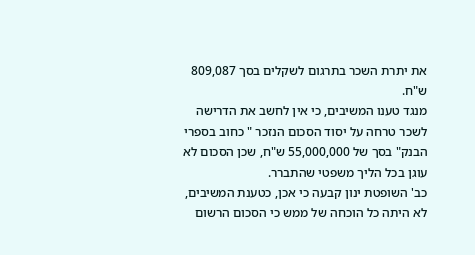את יתרת השכר בתרגום לשקלים בסך 809,087 ש"ח.
מנגד טענו המשיבים, כי אין לחשב את הדרישה לשכר טרחה על יסוד הסכום הנזכר " כחוב בספרי הבנק" בסך של 55,000,000 ש"ח, שכן הסכום לא עוגן בכל הליך משפטי שהתברר.
כב' השופטת ינון קבעה כי אכן, כטענת המשיבים, לא היתה כל הוכחה של ממש כי הסכום הרשום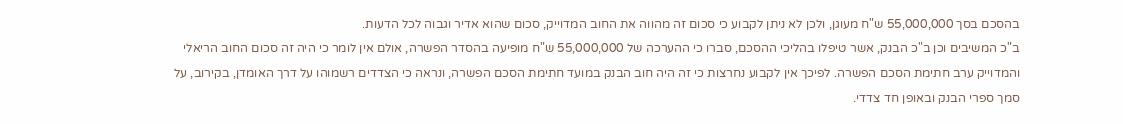בהסכם בסך 55,000,000 ש"ח מעוגן, ולכן לא ניתן לקבוע כי סכום זה מהווה את החוב המדוייק, סכום שהוא אדיר וגבוה לכל הדעות.
ב"כ המשיבים וכן ב"כ הבנק, אשר טיפלו בהליכי ההסכם, סברו כי ההערכה של 55,000,000 ש"ח מופיעה בהסדר הפשרה, אולם אין לומר כי היה זה סכום החוב הריאלי והמדוייק ערב חתימת הסכם הפשרה. לפיכך אין לקבוע נחרצות כי זה היה חוב הבנק במועד חתימת הסכם הפשרה, ונראה כי הצדדים רשמוהו על דרך האומדן, בקירוב, על סמך ספרי הבנק ובאופן חד צדדי.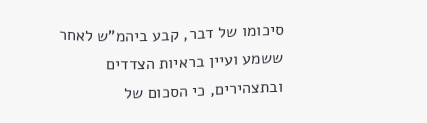סיכומו של דבר, קבע ביהמ"ש לאחר ששמע ועיין בראיות הצדדים ובתצהירים, כי הסכום של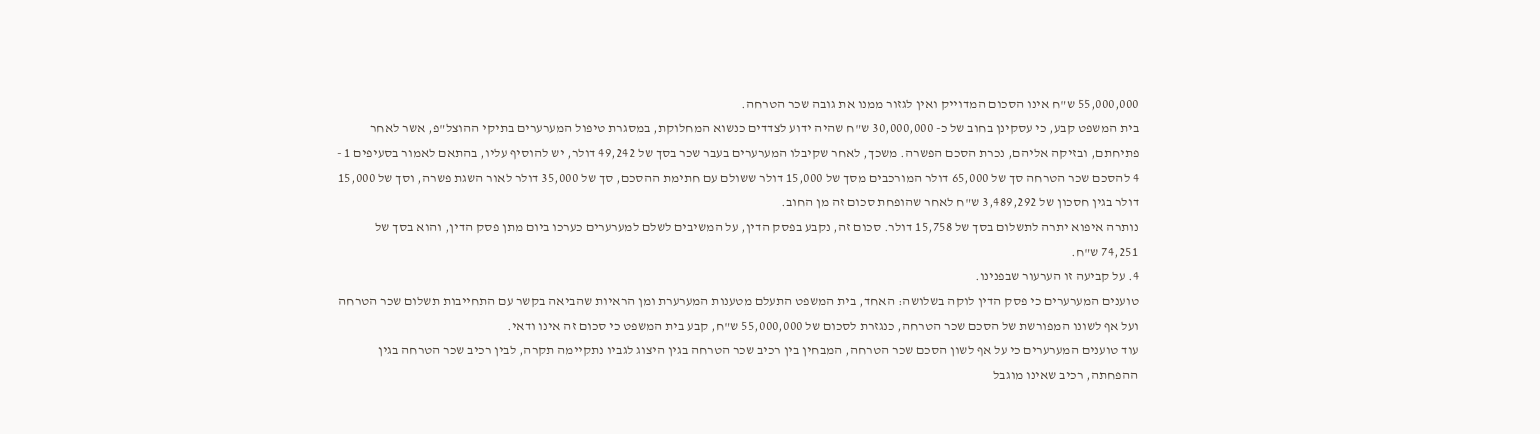55,000,000 ש"ח אינו הסכום המדוייק ואין לגזור ממנו את גובה שכר הטרחה.
בית המשפט קבע, כי עסקינן בחוב של כ- 30,000,000 ש"ח שהיה ידוע לצדדים כנשוא המחלוקת, במסגרת טיפול המערערים בתיקי ההוצל"פ, אשר לאחר פתיחתם, ובזיקה אליהם, נכרת הסכם הפשרה. משכך, לאחר שקיבלו המערערים בעבר שכר בסך של 49,242 דולר, יש להוסיף עליו, בהתאם לאמור בסעיפים 1 - 4 להסכם שכר הטרחה סך של 65,000 דולר המורכבים מסך של 15,000 דולר ששולם עם חתימת ההסכם, סך של 35,000 דולר לאור השגת פשרה, וסך של 15,000 דולר בגין חסכון של 3,489,292 ש"ח לאחר שהופחת סכום זה מן החוב.
נותרה איפוא יתרה לתשלום בסך של 15,758 דולר. סכום זה, נקבע בפסק הדין, על המשיבים לשלם למערערים כערכו ביום מתן פסק הדין, והוא בסך של 74,251 ש"ח.
4. על קביעה זו הערעור שבפנינו.
טוענים המערערים כי פסק הדין לוקה בשלושה: האחד, בית המשפט התעלם מטענות המערערת ומן הראיות שהביאה בקשר עם התחייבות תשלום שכר הטרחה ועל אף לשונו המפורשת של הסכם שכר הטרחה, כנגזרת לסכום של 55,000,000 ש"ח, קבע בית המשפט כי סכום זה אינו ודאי.
עוד טוענים המערערים כי על אף לשון הסכם שכר הטרחה, המבחין בין רכיב שכר הטרחה בגין היצוג לגביו נתקיימה תקרה, לבין רכיב שכר הטרחה בגין ההפחתה, רכיב שאינו מוגבל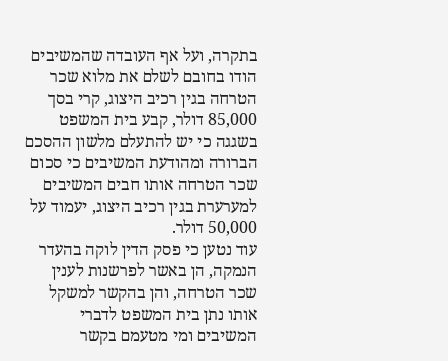בתקרה, ועל אף העובדה שהמשיבים הודו בחובם לשלם את מלוא שכר הטרחה בגין רכיב היצוג, קרי בסך 85,000 דולר, קבע בית המשפט בשגגה כי יש להתעלם מלשון ההסכם הברורה ומהודעת המשיבים כי סכום שכר הטרחה אותו חבים המשיבים למערערת בגין רכיב היצוג, יעמוד על 50,000 דולר.
עוד נטען כי פסק הדין לוקה בהעדר הנמקה, הן באשר לפרשנות לענין שכר הטרחה, והן בהקשר למשקל אותו נתן בית המשפט לדברי המשיבים ומי מטעמם בקשר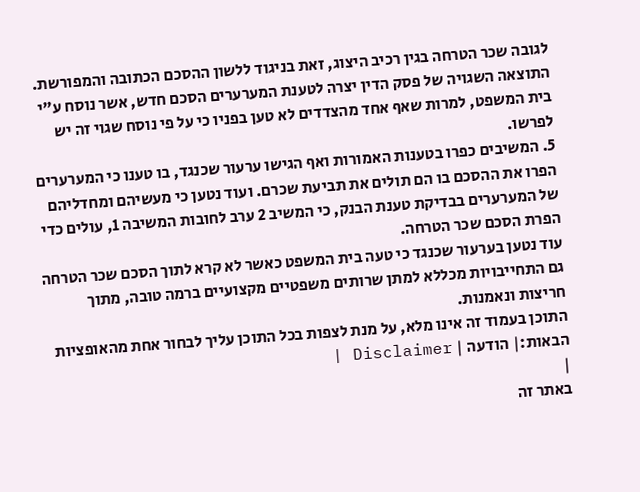לגובה שכר הטרחה בגין רכיב היצוג, זאת בניגוד ללשון ההסכם הכתובה והמפורשת.
התוצאה השגויה של פסק הדין יצרה לטענת המערערים הסכם חדש, אשר נוסח ע"י בית המשפט, למרות שאף אחד מהצדדים לא טען בפניו כי על פי נוסח שגוי זה יש לפרשו.
5. המשיבים כפרו בטענות האמורות ואף הגישו ערעור שכנגד, בו טענו כי המערערים הפרו את ההסכם בו הם תולים את תביעת שכרם. ועוד נטען כי מעשיהם ומחדליהם של המערערים בבדיקת טענת הבנק, כי המשיב 2 ערב לחובות המשיבה 1, עולים כדי הפרת הסכם שכר הטרחה.
עוד נטען בערעור שכנגד כי טעה בית המשפט כאשר לא קרא לתוך הסכם שכר הטרחה גם התחייבויות מכללא למתן שרותים משפטיים מקצועיים ברמה טובה, מתוך חריצות ונאמנות.
התוכן בעמוד זה אינו מלא, על מנת לצפות בכל התוכן עליך לבחור אחת מהאופציות הבאות:| הודעה | Disclaimer |
|
באתר זה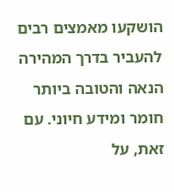הושקעו מאמצים רבים להעביר בדרך המהירה הנאה והטובה ביותר חומר ומידע חיוני. עם זאת, על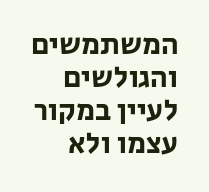המשתמשים והגולשים לעיין במקור עצמו ולא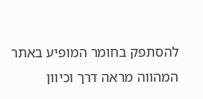להסתפק בחומר המופיע באתר המהווה מראה דרך וכיוון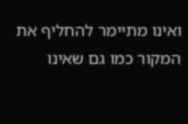ואינו מתיימר להחליף את המקור כמו גם שאינו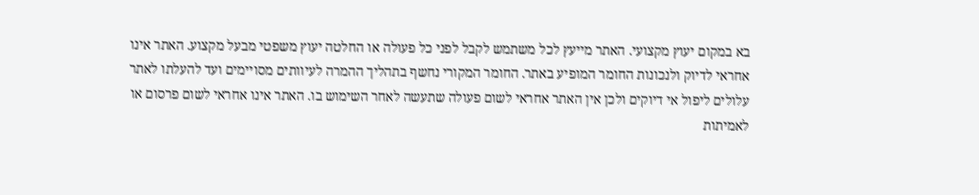בא במקום יעוץ מקצועי. האתר מייעץ לכל משתמש לקבל לפני כל פעולה או החלטה יעוץ משפטי מבעל מקצוע. האתר אינו אחראי לדיוק ולנכונות החומר המופיע באתר. החומר המקורי נחשף בתהליך ההמרה לעיוותים מסויימים ועד להעלתו לאתר עלולים ליפול אי דיוקים ולכן אין האתר אחראי לשום פעולה שתעשה לאחר השימוש בו. האתר אינו אחראי לשום פרסום או לאמיתות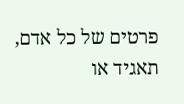פרטים של כל אדם, תאגיד או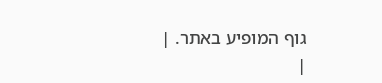גוף המופיע באתר. |
|